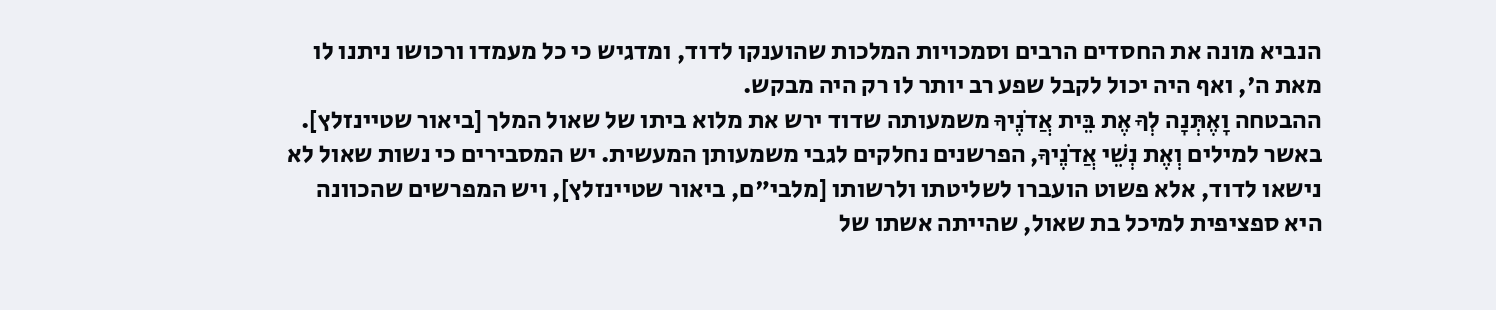הנביא מונה את החסדים הרבים וסמכויות המלכות שהוענקו לדוד, ומדגיש כי כל מעמדו ורכושו ניתנו לו מאת ה', ואף היה יכול לקבל שפע רב יותר לו רק היה מבקש.
ההבטחה וָאֶתְּנָה לְךָ אֶת בֵּית אֲדֹנֶיךָ משמעותה שדוד ירש את מלוא ביתו של שאול המלך [ביאור שטיינזלץ]. באשר למילים וְאֶת נְשֵׁי אֲדֹנֶיךָ, הפרשנים נחלקים לגבי משמעותן המעשית. יש המסבירים כי נשות שאול לא נישאו לדוד, אלא פשוט הועברו לשליטתו ולרשותו [מלבי"ם, ביאור שטיינזלץ], ויש המפרשים שהכוונה היא ספציפית למיכל בת שאול, שהייתה אשתו של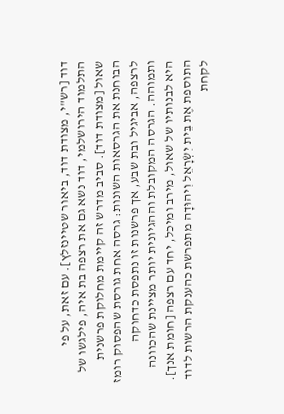דוד [רש"י, מצודת דוד, ביאור שטיינזלץ]. עם זאת, על פי התלמוד הירושלמי, דוד נשא גם את רצפה בת איה, פילגשו של שאול [מצודת דוד]. סביב מדרש זה קיימת מחלוקת פרשנית הבוחנת את הגרסאות השונות: גרסה אחת גורסת שהפסוק רומז לרצפה, אביגיל ובת שבע, אך פרשנות זו נתפסת כדחוקה ותמוהה. הגרסה המקובלת וההגיונית יותר מציינת שהכוונה היא לבנותיו של שאול, מירב ומיכל, יחד עם רצפה [חומת אנך].
התוספת אֶת בֵּית יִשְׂרָאֵל וִיהוּדָה מתפרשת כהענקת הרשות לדוד לקחת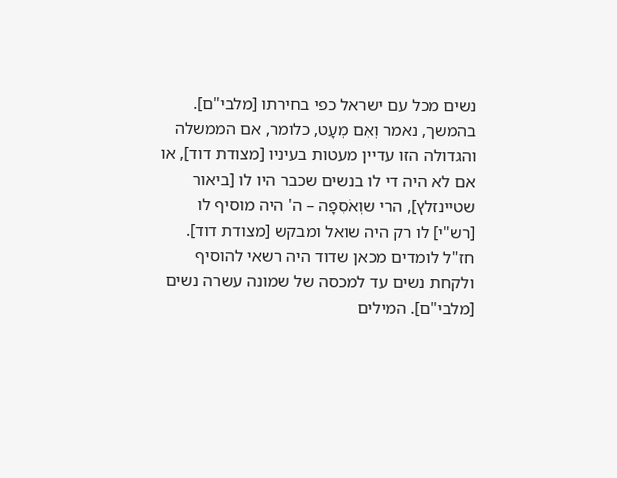נשים מכל עם ישראל כפי בחירתו [מלבי"ם].
בהמשך, נאמר וְאִם מְעָט, כלומר, אם הממשלה והגדולה הזו עדיין מעטות בעיניו [מצודת דוד], או אם לא היה די לו בנשים שכבר היו לו [ביאור שטיינזלץ], הרי שוְאֹסִפָה – ה' היה מוסיף לו [רש"י] לו רק היה שואל ומבקש [מצודת דוד]. חז"ל לומדים מכאן שדוד היה רשאי להוסיף ולקחת נשים עד למכסה של שמונה עשרה נשים [מלבי"ם]. המילים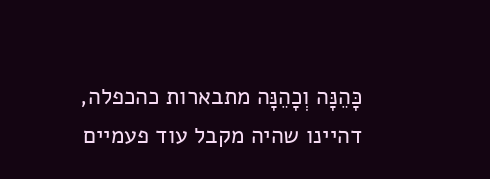כָּהֵנָּה וְכָהֵנָּה מתבארות כהכפלה, דהיינו שהיה מקבל עוד פעמיים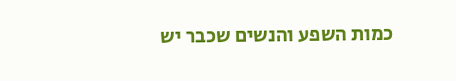כמות השפע והנשים שכבר יש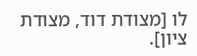לו [מצודת דוד, מצודת ציון].